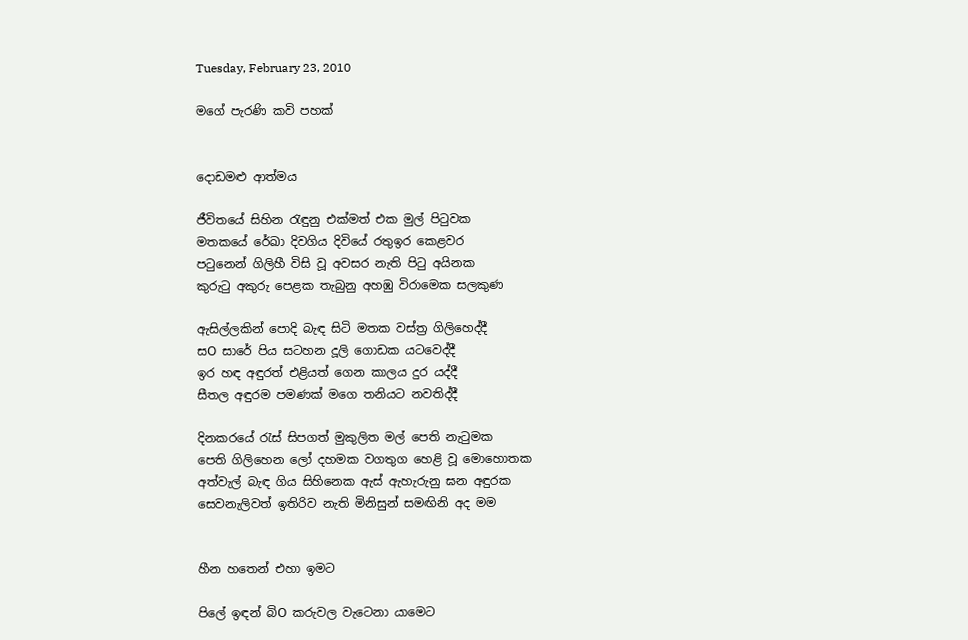Tuesday, February 23, 2010

මගේ පැරණි කවි පහක්


දොඩමළු ආත්මය

ජීවිතයේ සිහින රැඳුනු එක්මත් එක මුල් පිටුවක
මතකයේ රේඛා දිවගිය දිවියේ රතුඉර කෙළවර
පටුනෙන් ගිලිහී විසි වූ අවසර නැති පිටු අයිනක
කුරුටු අකුරු පෙළක තැබුනු අහඹු විරාමෙක සලකුණ

ඇසිල්ලකින් පොදි බැඳ සිටි මතක වස්ත්‍ර ගිලිහෙද්දී
සO සාරේ පිය සටහන දූලි ගොඩක යටවෙද්දී
ඉර හඳ අඳුරත් එළියත් ගෙන කාලය දුර යද්දී
සීතල අඳුරම පමණක් මගෙ තනියට නවතිද්දී

දිනකරයේ රැස් සිපගත් මුකුලිත මල් පෙති නැටුමක
පෙති ගිලිහෙන ලෝ දහමක වගතුග හෙළි වූ මොහොතක
අත්වැල් බැඳ ගිය සිහිනෙක ඇස් ඇහැරුනු ඝන අඳුරක
සෙවනැලිවත් ඉතිරිව නැති මිනිසුන් සමඟිනි අද මම


හීන හතෙන් එහා ඉමට

පිලේ ඉඳන් බිO කරුවල වැටෙනා යාමෙට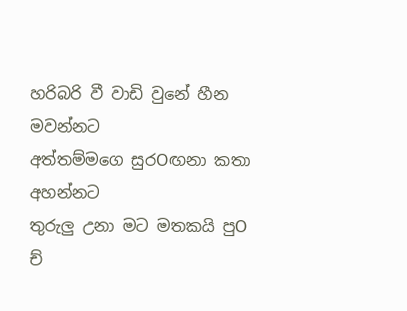හරිබරි වී වාඩි වුනේ හීන මවන්නට
අත්තම්මගෙ සුරOඟනා කතා අහන්නට
තුරුලු උනා මට මතකයි පුO ච්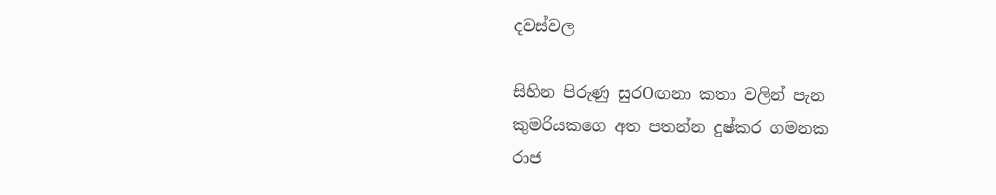දවස්වල

සිහින පිරුණු සුරOඟනා කතා වලින් පැන
කුමරියකගෙ අත පතන්න දුෂ්කර ගමනක
රාජ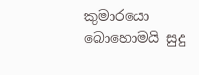කුමාරයො බොහොමයි සුදු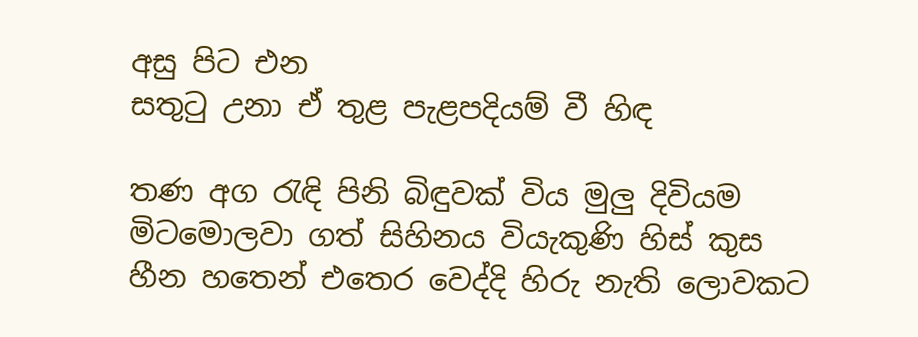අසු පිට එන
සතුටු උනා ඒ තුළ පැළපදියම් වී හිඳ

තණ අග රැඳි පිනි බිඳුවක් විය මුලු දිවියම
මිටමොලවා ගත් සිහිනය වියැකුණි හිස් කුස
හීන හතෙන් එතෙර වෙද්දි හිරු නැති ලොවකට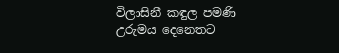විලාසිනී කඳුල පමණි උරුමය දෙනෙතට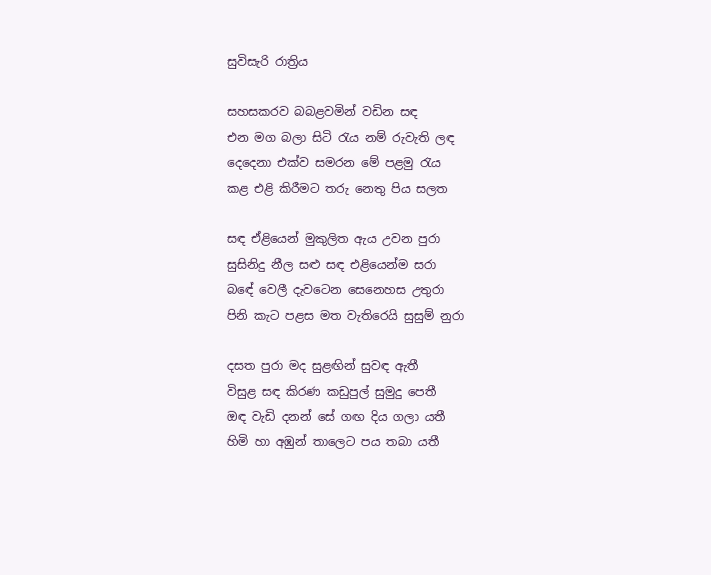සුවිසැරි රාත්‍රිය

සහසකරව බබළවමින් වඩින සඳ
එන මග බලා සිටි රැය නම් රුවැති ලඳ
දෙදෙනා එක්ව සමරන මේ පළමු රැය
කළ එළි කිරීමට තරු නෙතු පිය සලත

සඳ ඒළියෙන් මුකුලිත ඇය උවන පුරා
සුසිනිදු නීල සළු සඳ එළියෙන්ම සරා
බඳේ වෙලී දැවටෙන සෙනෙහස උතුරා
පිනි කැට පළස මත වැතිරෙයි සුසුම් නුරා

දසත පුරා මද සුළඟින් සුවඳ ඇතී
විසුළ සඳ කිරණ කඩුපුල් සුමුදු පෙතී
ඔඳ වැඩි දනන් සේ ගඟ දිය ගලා යතී
හිමි හා අඹුන් තාලෙට පය තබා යතී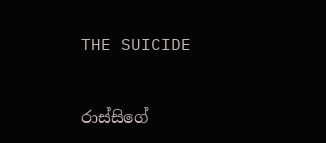THE SUICIDE


රාස්සිගේ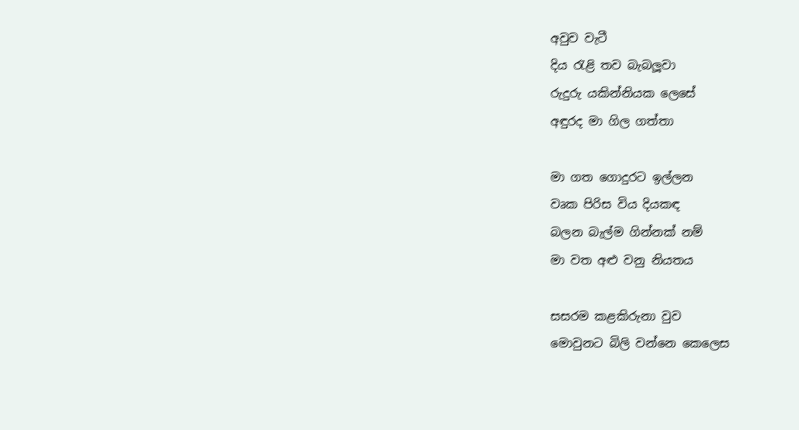අවුව වැටී
දිය රැළි තව බැබලූවා
රුදුරු යකින්නියක ලෙසේ
අඳුරද මා ගිල ගත්තා

මා ගත ගොදුරට ඉල්ලන
වෘක පිරිස විය දියකඳ
බලන බැල්ම ගින්නක් නම්
මා වත අළු වනු නියතය

සසරම කළකිරුනා වුව
මොවුනට බිලි වන්නෙ කෙලෙස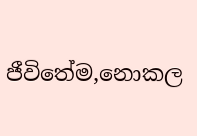ජීවිතේම,නොකල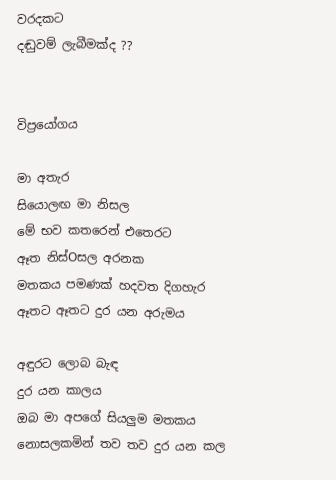වරදකට
දඬුවම් ලැබීමක්ද ??


විප්‍රයෝගය

මා අතැර
සියොලඟ මා නිසල
මේ භව කතරෙන් එතෙරට
ඈත නිස්Oසල අරනක
මතකය පමණක් හදවත දිගහැර
ඈතට ඈතට දුර යන අරුමය

අඳුරට ලොබ බැඳ
දුර යන කාලය
ඔබ මා අපගේ සියලුම මතකය
නොසලකමින් තව තව දුර යන කල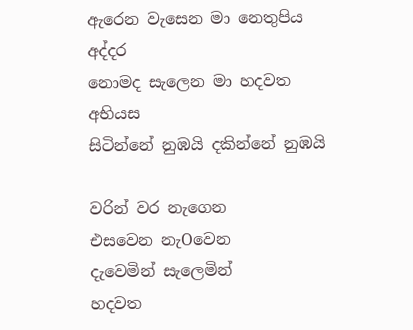ඇරෙන වැසෙන මා නෙතුපිය අද්දර
නොමද සැලෙන මා හදවත අභියස
සිටින්නේ නුඹයි දකින්නේ නුඹයි

වරින් වර නැගෙන
එසවෙන නැOවෙන
දැවෙමින් සැලෙමින්
හදවත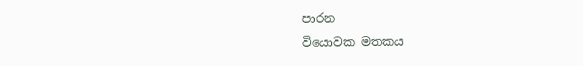පාරන
වියොවක මතකය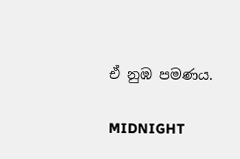ඒ නුඹ පමණය.

MIDNIGHT